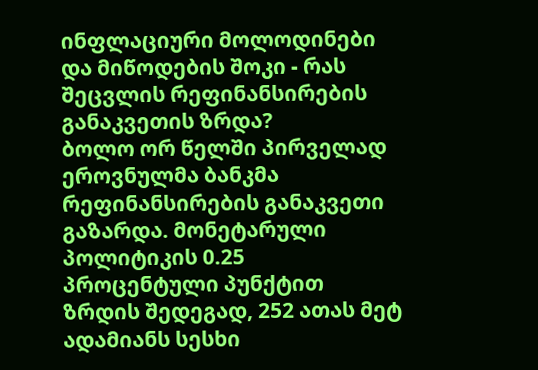ინფლაციური მოლოდინები და მიწოდების შოკი - რას შეცვლის რეფინანსირების განაკვეთის ზრდა?
ბოლო ორ წელში პირველად ეროვნულმა ბანკმა რეფინანსირების განაკვეთი გაზარდა. მონეტარული პოლიტიკის 0.25 პროცენტული პუნქტით ზრდის შედეგად, 252 ათას მეტ ადამიანს სესხი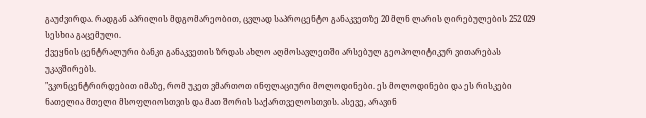გაუძვირდა. რადგან აპრილის მდგომარეობით, ცვლად საპროცენტო განაკვეთზე 20 მლნ ლარის ღირებულების 252 029 სესხია გაცემული.
ქვეყნის ცენტრალური ბანკი განაკვეთის ზრდას ახლო აღმოსავლეთში არსებულ გეოპოლიტიკურ ვითარებას უკავშირებს.
"ვკონცენტრირდებით იმაზე, რომ უკეთ ვმართოთ ინფლაციური მოლოდინები. ეს მოლოდინები და ეს რისკები ნათელია მთელი მსოფლიოსთვის და მათ შორის საქართველოსთვის. ასევე, არავინ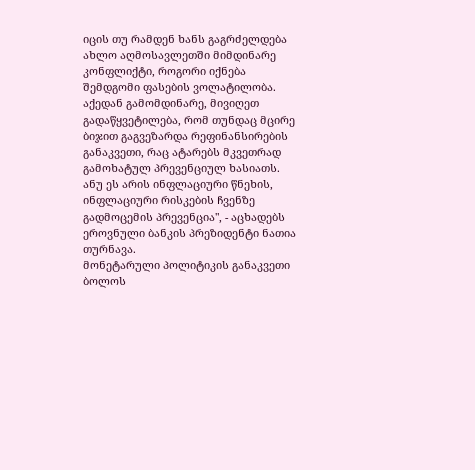იცის თუ რამდენ ხანს გაგრძელდება ახლო აღმოსავლეთში მიმდინარე კონფლიქტი, როგორი იქნება შემდგომი ფასების ვოლატილობა. აქედან გამომდინარე, მივიღეთ გადაწყვეტილება, რომ თუნდაც მცირე ბიჯით გაგვეზარდა რეფინანსირების განაკვეთი, რაც ატარებს მკვეთრად გამოხატულ პრევენციულ ხასიათს. ანუ ეს არის ინფლაციური წნეხის, ინფლაციური რისკების ჩვენზე გადმოცემის პრევენცია", - აცხადებს ეროვნული ბანკის პრეზიდენტი ნათია თურნავა.
მონეტარული პოლიტიკის განაკვეთი ბოლოს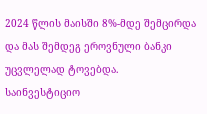2024 წლის მაისში 8%-მდე შემცირდა და მას შემდეგ ეროვნული ბანკი უცვლელად ტოვებდა.
საინვესტიციო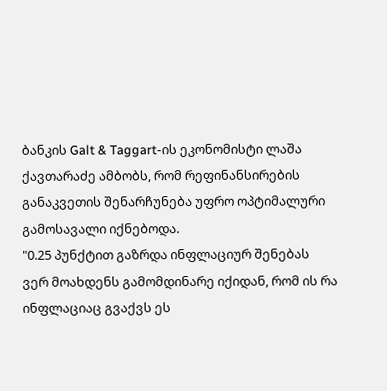ბანკის Galt & Taggart-ის ეკონომისტი ლაშა ქავთარაძე ამბობს, რომ რეფინანსირების განაკვეთის შენარჩუნება უფრო ოპტიმალური გამოსავალი იქნებოდა.
"0.25 პუნქტით გაზრდა ინფლაციურ შენებას ვერ მოახდენს გამომდინარე იქიდან, რომ ის რა ინფლაციაც გვაქვს ეს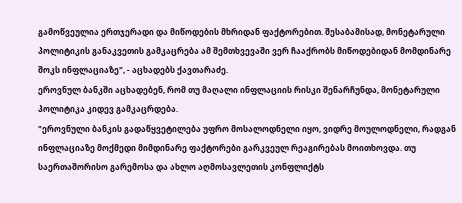გამოწვეულია ერთჯერადი და მიწოდების მხრიდან ფაქტორებით. შესაბამისად, მონეტარული პოლიტიკის განაკვეთის გამკაცრება ამ შემთხვევაში ვერ ჩააქრობს მიწოდებიდან მომდინარე შოკს ინფლაციაზე", - აცხადებს ქავთარაძე.
ეროვნულ ბანკში აცხადებენ, რომ თუ მაღალი ინფლაციის რისკი შენარჩუნდა, მონეტარული პოლიტიკა კიდევ გამკაცრდება.
"ეროვნული ბანკის გადაწყვეტილება უფრო მოსალოდნელი იყო, ვიდრე მოულოდნელი, რადგან ინფლაციაზე მოქმედი მიმდინარე ფაქტორები გარკვეულ რეაგირებას მოითხოვდა. თუ საერთაშორისო გარემოსა და ახლო აღმოსავლეთის კონფლიქტს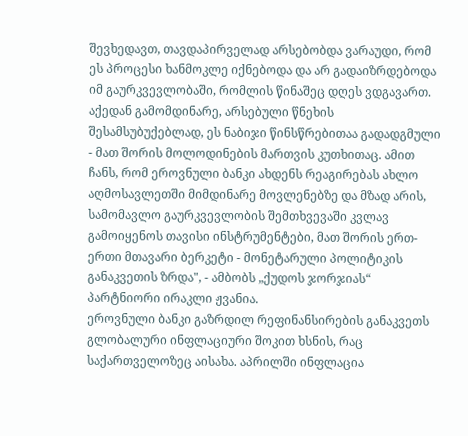შევხედავთ, თავდაპირველად არსებობდა ვარაუდი, რომ ეს პროცესი ხანმოკლე იქნებოდა და არ გადაიზრდებოდა იმ გაურკვევლობაში, რომლის წინაშეც დღეს ვდგავართ. აქედან გამომდინარე, არსებული წნეხის შესამსუბუქებლად, ეს ნაბიჯი წინსწრებითაა გადადგმული - მათ შორის მოლოდინების მართვის კუთხითაც. ამით ჩანს, რომ ეროვნული ბანკი ახდენს რეაგირებას ახლო აღმოსავლეთში მიმდინარე მოვლენებზე და მზად არის, სამომავლო გაურკვევლობის შემთხვევაში კვლავ გამოიყენოს თავისი ინსტრუმენტები, მათ შორის ერთ-ერთი მთავარი ბერკეტი - მონეტარული პოლიტიკის განაკვეთის ზრდა", - ამბობს „ქუდოს ჯორჯიას“ პარტნიორი ირაკლი ჟვანია.
ეროვნული ბანკი გაზრდილ რეფინანსირების განაკვეთს გლობალური ინფლაციური შოკით ხსნის, რაც საქართველოზეც აისახა. აპრილში ინფლაცია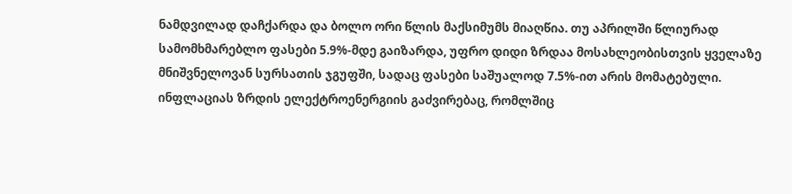ნამდვილად დაჩქარდა და ბოლო ორი წლის მაქსიმუმს მიაღწია. თუ აპრილში წლიურად სამომხმარებლო ფასები 5.9%-მდე გაიზარდა, უფრო დიდი ზრდაა მოსახლეობისთვის ყველაზე მნიშვნელოვან სურსათის ჯგუფში, სადაც ფასები საშუალოდ 7.5%-ით არის მომატებული. ინფლაციას ზრდის ელექტროენერგიის გაძვირებაც, რომლშიც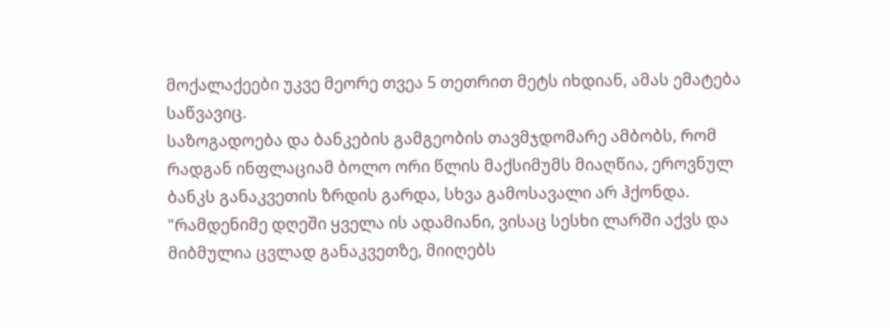მოქალაქეები უკვე მეორე თვეა 5 თეთრით მეტს იხდიან, ამას ემატება საწვავიც.
საზოგადოება და ბანკების გამგეობის თავმჯდომარე ამბობს, რომ რადგან ინფლაციამ ბოლო ორი წლის მაქსიმუმს მიაღწია, ეროვნულ ბანკს განაკვეთის ზრდის გარდა, სხვა გამოსავალი არ ჰქონდა.
"რამდენიმე დღეში ყველა ის ადამიანი, ვისაც სესხი ლარში აქვს და მიბმულია ცვლად განაკვეთზე, მიიღებს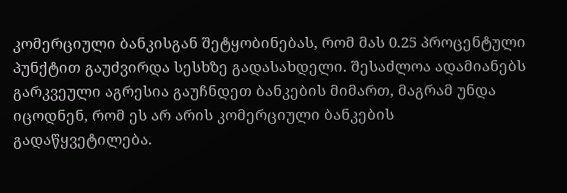კომერციული ბანკისგან შეტყობინებას, რომ მას 0.25 პროცენტული პუნქტით გაუძვირდა სესხზე გადასახდელი. შესაძლოა ადამიანებს გარკვეული აგრესია გაუჩნდეთ ბანკების მიმართ, მაგრამ უნდა იცოდნენ, რომ ეს არ არის კომერციული ბანკების გადაწყვეტილება.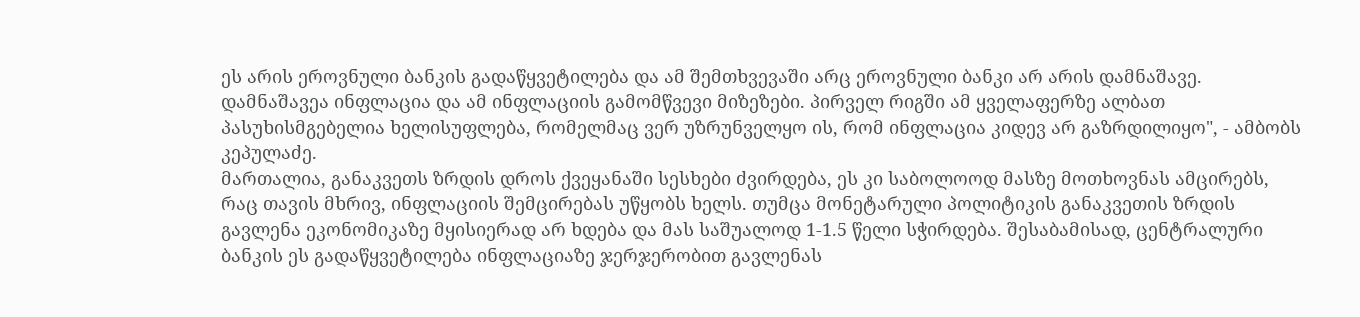ეს არის ეროვნული ბანკის გადაწყვეტილება და ამ შემთხვევაში არც ეროვნული ბანკი არ არის დამნაშავე. დამნაშავეა ინფლაცია და ამ ინფლაციის გამომწვევი მიზეზები. პირველ რიგში ამ ყველაფერზე ალბათ პასუხისმგებელია ხელისუფლება, რომელმაც ვერ უზრუნველყო ის, რომ ინფლაცია კიდევ არ გაზრდილიყო", - ამბობს კეპულაძე.
მართალია, განაკვეთს ზრდის დროს ქვეყანაში სესხები ძვირდება, ეს კი საბოლოოდ მასზე მოთხოვნას ამცირებს, რაც თავის მხრივ, ინფლაციის შემცირებას უწყობს ხელს. თუმცა მონეტარული პოლიტიკის განაკვეთის ზრდის გავლენა ეკონომიკაზე მყისიერად არ ხდება და მას საშუალოდ 1-1.5 წელი სჭირდება. შესაბამისად, ცენტრალური ბანკის ეს გადაწყვეტილება ინფლაციაზე ჯერჯერობით გავლენას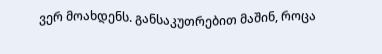ვერ მოახდენს. განსაკუთრებით მაშინ, როცა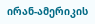ირან-ამერიკის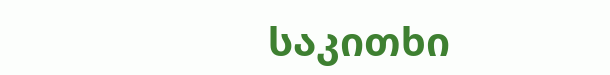საკითხი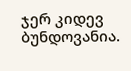ჯერ კიდევ ბუნდოვანია.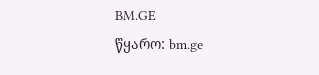BM.GE
წყარო: bm.ge